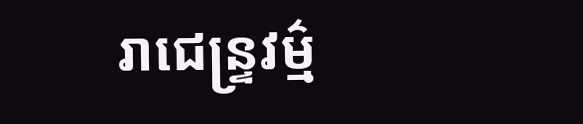រាជេន្ទ្រវម៌្ម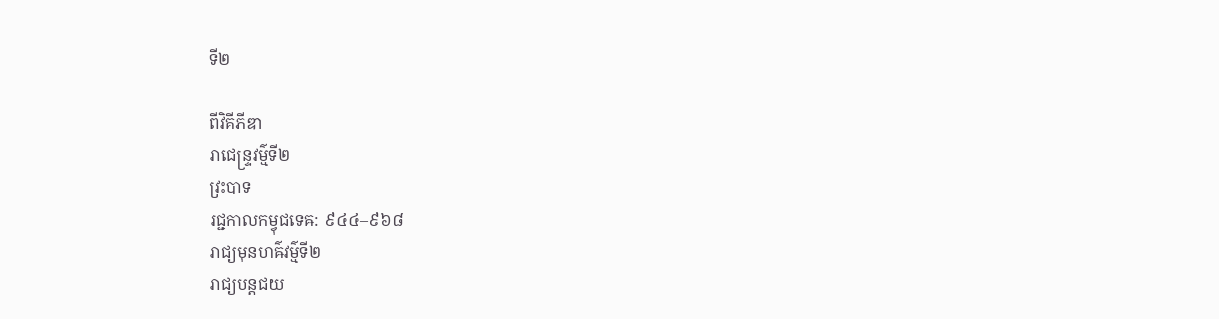ទី២

ពីវិគីភីឌា
រាជេន្ទ្រវម៌្មទី២
វ្រះបាទ
រជ្ជកាលកម្វុជទេឝ: ៩៤៤–៩៦៨
រាជ្យមុនហឝ៌វម៌្មទី២
រាជ្យបន្តជយ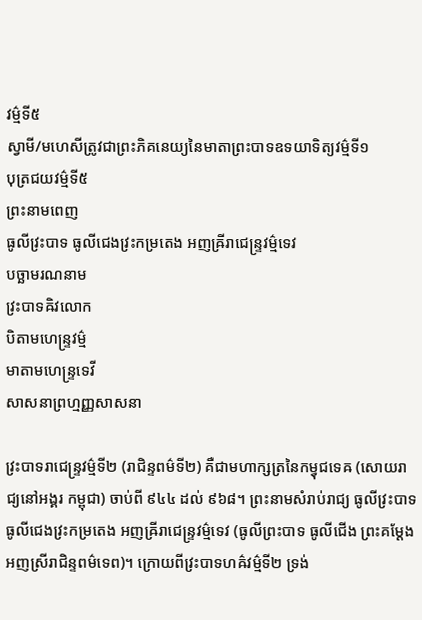វម៌្មទី៥
ស្វាមី/មហេសីត្រូវជាព្រះភិគនេយ្យនៃមាតាព្រះបាទឧទយាទិត្យវម៌្មទី១
បុត្រជយវម៌្មទី៥
ព្រះនាមពេញ
ធូលីវ្រះបាទ ធូលីជេងវ្រះកម្រតេង អញឝ្រីរាជេន្ទ្រវម្ម៌ទេវ
បច្ឆាមរណនាម
វ្រះបាទឝិវលោក
បិតាមហេន្ទ្រវម៌្ម
មាតាមហេន្ទ្រទេវី
សាសនាព្រហ្មញ្ញសាសនា

វ្រះបាទរាជេន្ទ្រវម៌្មទី២ (រាជិន្ទពម៌ទី២) គឺជាមហាក្សត្រនៃកម្វុជទេឝ (សោយរាជ្យនៅអង្គរ កម្ពុជា) ចាប់ពី ៩៤៤ ដល់ ៩៦៨។ ព្រះនាមសំរាប់រាជ្យ ធូលីវ្រះបាទ ធូលីជេងវ្រះកម្រតេង អញឝ្រីរាជេន្ទ្រវម្ម៌ទេវ (ធូលីព្រះបាទ ធូលីជើង ព្រះគម្ដែង អញស្រីរាជិន្ទពម៌ទេព)។ ក្រោយពីវ្រះបាទហឝ៌វម៌្មទី២ ទ្រង់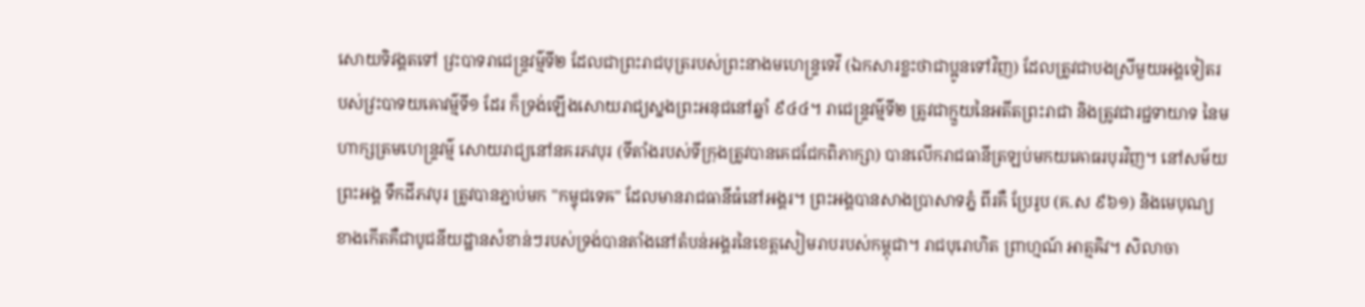សោយទិវង្គតទៅ វ្រះបាទរាជេន្ទ្រវម៌្មទី២ ដែលជាព្រះរាជបុត្ររបស់ព្រះនាងមហេន្ទ្រទេវី (ឯកសារខ្លះថាជាប្អូនទៅវិញ) ដែលត្រូវជាបងស្រីមួយអង្គទៀតរបស់វ្រះបាទយឝោវម៌្មទី១ ដែរ ក៏ទ្រង់ឡើងសោយរាជ្យស្នងព្រះអនុជនៅឆ្នាំ ៩៤៤។ រាជេន្ទ្រវម៌្មទី២ ត្រូវជាក្មួយនៃអតីតព្រះរាជា និងត្រូវជារជ្ជទាយាទ នៃមហាក្សត្រមហេន្ទ្រវម៌្ម សោយរាជ្យនៅនគរភវបុរ (ទីតាំងរបស់ទីក្រុងត្រូវបានគេជជែកពិភាក្សា) បានលើករាជធានីត្រឡប់មកយឝោធរបុរវិញ។ នៅសម័យព្រះអង្គ ទឹកដីភវបុរ ត្រូវបានភ្ជាប់មក "កម្វុជទេឝ" ដែលមានរាជធានីធំនៅអង្គរ។ ព្រះអង្គបានសាងប្រាសាទភ្នំ ពីរគឺ ប្រែរូប (គ.ស ៩៦១) និងមេបុណ្យខាងកើតគឺជាបូជនីយដ្ឋានសំខាន់ៗរបស់ទ្រង់បានតាំងនៅតំបន់អង្គរនៃខេត្តសៀមរាបរបស់កម្ពុជា។ រាជបុរោហិត ព្រាហ្មណ៍ អាត្មឝិវ។ សិលាចា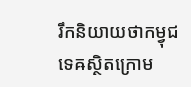រឹកនិយាយថាកម្វុជទេឝស្ថិតក្រោម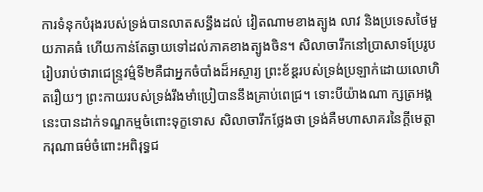ការទំនុកបំរុងរបស់ទ្រង់បានលាតសន្ធឹងដល់ វៀតណាមខាងត្បូង លាវ និងប្រទេសថៃមួយភាគធំ ហើយកាន់តែឆ្ងាយទៅដល់ភាគខាងត្បូងចិន។ សិលាចារឹកនៅប្រាសាទប្រែរូបរៀបរាប់ថារាជេន្ទ្រវម៌្មទី២គឺជាអ្នកចំបាំងដ៏អស្ចារ្យ ព្រះខ័ឌ្តរបស់ទ្រង់ប្រឡាក់ដោយលោហិតរឿយៗ ព្រះកាយរបស់ទ្រង់រឹងមាំប្រៀបាននឹងគ្រាប់ពេជ្រ។ ទោះបីយ៉ាងណា ក្សត្រអង្គនេះបានដាក់ទណ្ឌកម្មចំពោះទុក្ខទោស សិលាចារឹកថ្លែងថា ទ្រង់គឺមហាសាគរនៃក្ដីមេត្តាករុណាធម៌ចំពោះអពិរុទ្ធជ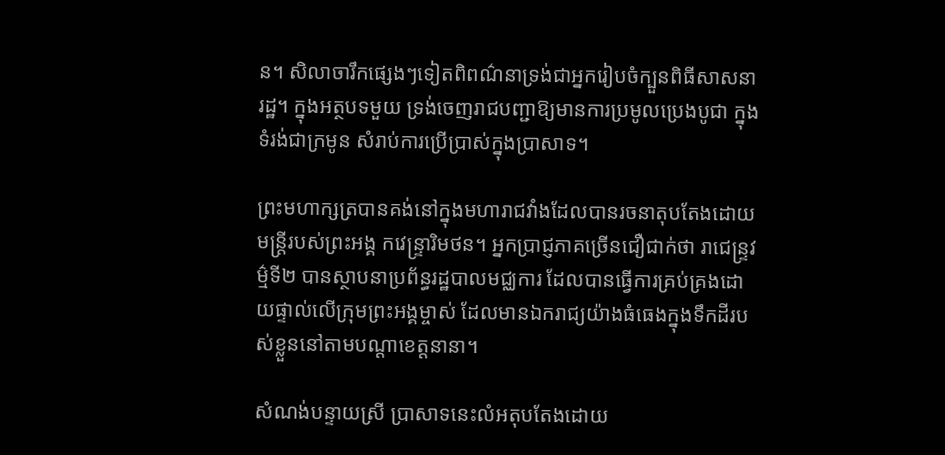ន។ សិលាចារឹកផ្សេងៗទៀតពិពណ៌នាទ្រង់ជាអ្នករៀបចំក្បួនពិធីសាសនារដ្ឋ។ ក្នុងអត្ថបទមួយ ទ្រង់ចេញរាជបញ្ជាឱ្យមានការប្រមូលប្រេងបូជា ក្នុងទំរង់ជាក្រមូន សំរាប់ការប្រើប្រាស់ក្នុងប្រាសាទ។

ព្រះមហាក្សត្របានគង់នៅក្នុងមហារាជវាំងដែលបានរចនាតុបតែងដោយមន្ត្រីរបស់ព្រះអង្គ កវេន្ទ្រារិមថន។ អ្នកប្រាជ្ញភាគច្រើនជឿជាក់ថា រាជេន្ទ្រវម៌្មទី២ បានស្ថាបនាប្រព័ន្ធរដ្ឋបាលមជ្ឈការ ដែលបានធ្វើការគ្រប់គ្រងដោយផ្ទាល់លើក្រុមព្រះអង្គម្ចាស់ ដែលមានឯករាជ្យយ៉ាងធំធេងក្នុងទឹកដីរបស់ខ្លួននៅតាមបណ្ដាខេត្តនានា។

សំណង់បន្ទាយស្រី ប្រាសាទនេះលំអតុបតែងដោយ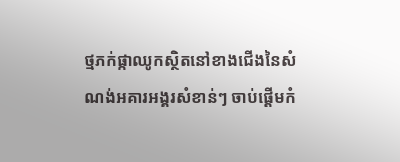ថ្មភក់ផ្កាឈូកស្ថិតនៅខាងជើងនៃសំណង់អគារអង្គរសំខាន់ៗ ចាប់ផ្ដើមកំ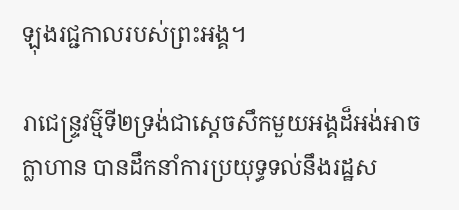ឡុងរជ្ជកាលរបស់ព្រះអង្គ។

រាជេន្ទ្រវម៌្មទី២ទ្រង់ជាស្ដេចសឹកមួយអង្គដ៏អង់អាចក្លាហាន បានដឹកនាំការប្រយុទ្ធទល់នឹងរដ្ឋស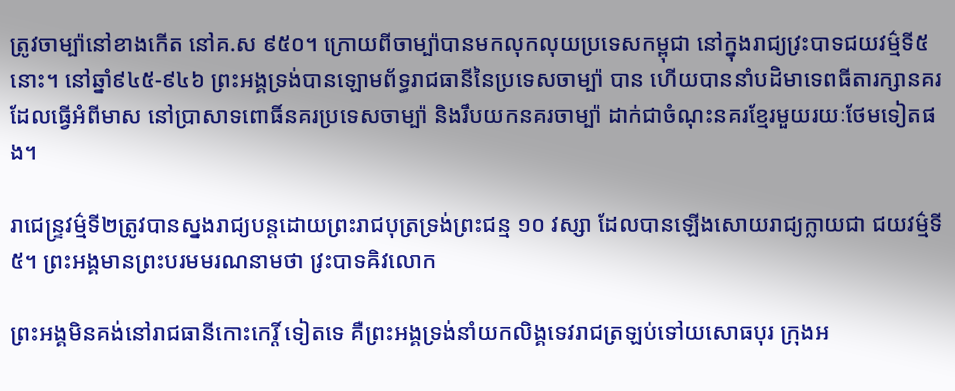ត្រូវចាម្ប៉ានៅខាងកើត នៅគ.ស ៩៥០។ ក្រោយពីចាម្ប៉ាបានមកលុកលុយប្រទេសកម្ពុជា នៅក្នុងរាជ្យវ្រះបាទជយវម៌្មទី៥ នោះ។ នៅឆ្នាំ៩៤៥-៩៤៦ ព្រះអង្គទ្រង់បានឡោមព័ទ្ធរាជធានីនៃប្រទេសចាម្ប៉ា បាន ហើយបាននាំបដិមាទេពធីតារក្សានគរ ដែលធ្វើអំពីមាស នៅប្រាសាទពោធិ៍នគរប្រទេសចាម្ប៉ា និងរឹបយកនគរចាម្ប៉ា ដាក់ជាចំណុះនគរខ្មែរមួយរយៈថែមទៀតផង។

រាជេន្ទ្រវម៌្មទី២ត្រូវបានស្នងរាជ្យបន្តដោយព្រះរាជបុត្រទ្រង់ព្រះជន្ម ១០ វស្សា ដែលបានឡើងសោយរាជ្យក្លាយជា ជយវម៌្មទី៥។ ព្រះអង្គមានព្រះបរមមរណនាមថា វ្រះបាទឝិវលោក

ព្រះអង្គមិនគង់នៅរាជធានីកោះកេរ្តិ៍ ទៀតទេ គឺព្រះអង្គទ្រង់នាំយកលិង្គទេវរាជត្រឡប់ទៅយសោធបុរ ក្រុងអ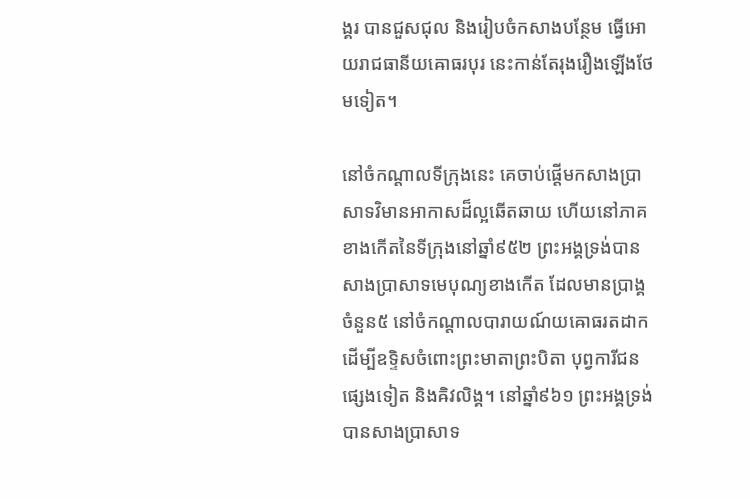ង្គរ បានជួសជុល និងរៀបចំកសាងបន្ថែម ធ្វើអោយរាជធានីយឝោធរបុរ នេះកាន់តែរុងរឿងឡើងថែមទៀត។

នៅចំកណ្ដាលទីក្រុងនេះ គេចាប់ផ្ដើមកសាងប្រាសាទវិមានអាកាសដ៏ល្អឆើតឆាយ ហើយនៅភាគខាងកើតនៃទីក្រុងនៅឆ្នាំ៩៥២ ព្រះអង្គទ្រង់បានសាងប្រាសាទមេបុណ្យខាងកើត ដែលមានប្រាង្គចំនួន៥ នៅចំកណ្ដាលបារាយណ៍យឝោធរតដាក ដើម្បីឧទ្ទិសចំពោះព្រះមាតាព្រះបិតា បុព្វការីជនផ្សេងទៀត និងឝិវលិង្គ។ នៅឆ្នាំ៩៦១ ព្រះអង្គទ្រង់បានសាងប្រាសាទ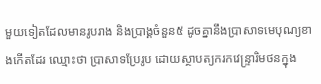មួយទៀតដែលមានរូបរាង និងប្រាង្គចំនួន៥ ដូចគ្នានឹងប្រាសាទមេបុណ្យខាងកើតដែរ ឈ្មោះថា ប្រាសាទប្រែរូប ដោយស្ថាបត្យករកវេន្ទ្រារិមថនក្នុង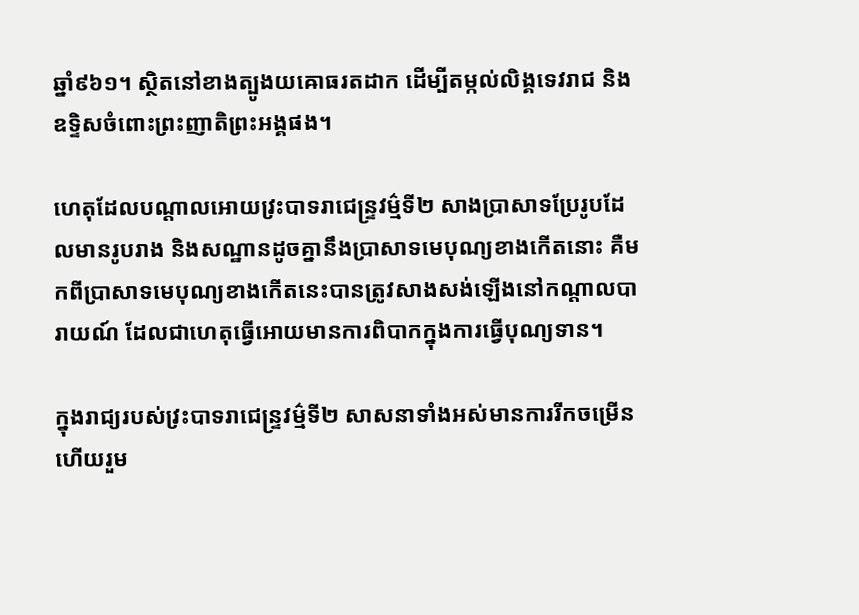ឆ្នាំ៩៦១។ ស្ថិតនៅខាងត្បូងយឝោធរតដាក ដើម្បីតម្កល់លិង្គទេវរាជ និងឧទ្ទិសចំពោះព្រះញាតិព្រះអង្គផង។

ហេតុដែលបណ្ដាលអោយវ្រះបាទរាជេន្ទ្រវម៌្មទី២ សាងប្រាសាទប្រែរូបដែលមានរូបរាង និងសណ្ឋានដូចគ្នានឹងប្រាសាទមេបុណ្យខាងកើតនោះ គឺមកពីប្រាសាទមេបុណ្យខាងកើតនេះបានត្រូវសាងសង់ឡើងនៅកណ្ដាលបារាយណ៍ ដែលជាហេតុធ្វើអោយមានការពិបាកក្នុងការធ្វើបុណ្យទាន។

ក្នុងរាជ្យរបស់វ្រះបាទរាជេន្ទ្រវម៌្មទី២ សាសនាទាំងអស់មានការរីកចម្រើន ហើយរួម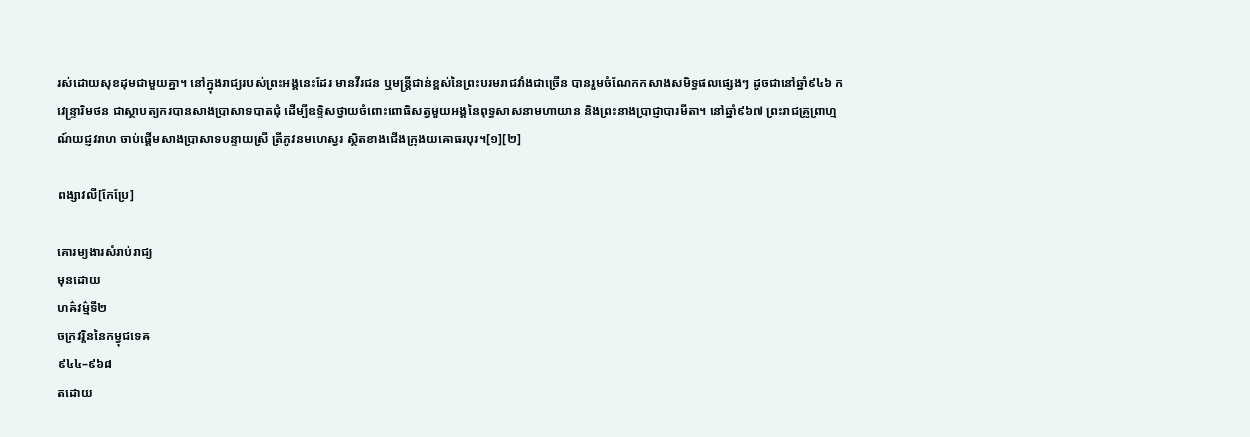រស់ដោយសុខដុមជាមួយគ្នា។ នៅក្នុងរាជ្យរបស់ព្រះអង្គនេះដែរ មានវីរជន ឬមន្ត្រីជាន់ខ្ពស់នៃព្រះបរមរាជវាំងជាច្រើន បានរួមចំណែកកសាងសមិទ្ធផលផ្សេងៗ ដូចជានៅឆ្នាំ៩៤៦ កវេន្ទ្រារិមថន ជាស្ថាបត្យករបានសាងប្រាសាទបាតជុំ ដើម្បីឧទ្ទិសថ្វាយចំពោះពោធិសត្វមួយអង្គនៃពុទ្ធសាសនាមហាយាន និងព្រះនាងប្រាជ្ញាបារមីតា។ នៅឆ្នាំ៩៦៧ ព្រះរាជគ្រូព្រាហ្មណ៍យជ្ញវរាហ ចាប់ផ្ដើមសាងប្រាសាទបន្ទាយស្រី ត្រីភូវនមហេស្វរ ស្ថិតខាងជើងក្រុងយឝោធរបុរ។[១][២]

ពង្សាវលី[កែប្រែ]

គោរម្យងារសំរាប់រាជ្យ
មុនដោយ
ហឝ៌វម៌្មទី២
ចក្រវរ្តិននៃកម្វុជទេឝ
៩៤៤–៩៦៨
តដោយ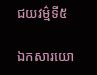ជយវម៌្មទី៥

ឯកសារយោ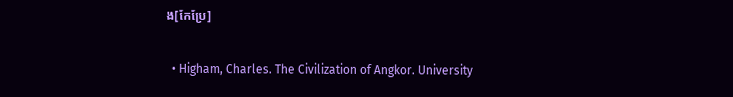ង[កែប្រែ]

  • Higham, Charles. The Civilization of Angkor. University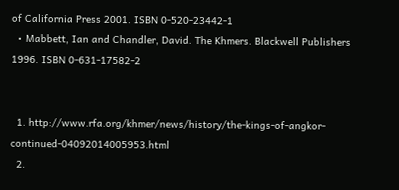of California Press 2001. ISBN 0-520-23442-1
  • Mabbett, Ian and Chandler, David. The Khmers. Blackwell Publishers 1996. ISBN 0-631-17582-2


  1. http://www.rfa.org/khmer/news/history/the-kings-of-angkor-continued-04092014005953.html
  2.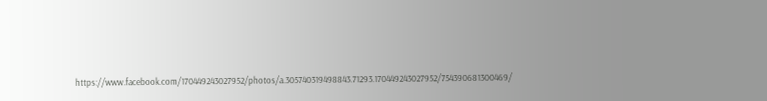https://www.facebook.com/170449243027952/photos/a.305740319498843.71293.170449243027952/754390681300469/